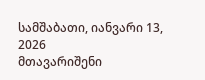სამშაბათი, იანვარი 13, 2026
მთავარიშენი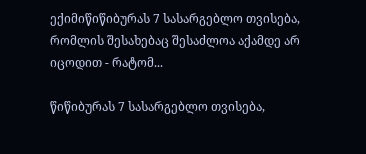ექიმიწიწიბურას 7 სასარგებლო თვისება, რომლის შესახებაც შესაძლოა აქამდე არ იცოდით - რატომ...

წიწიბურას 7 სასარგებლო თვისება,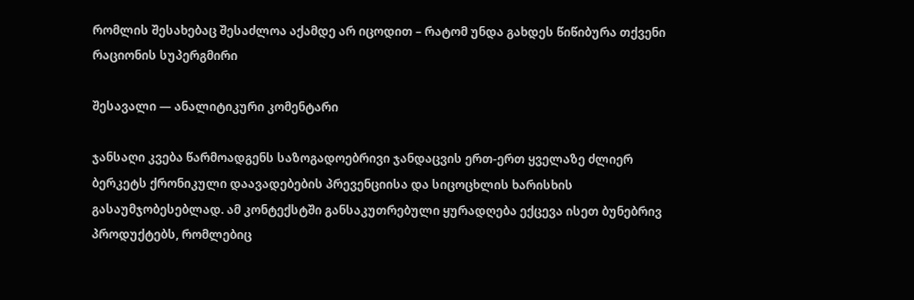რომლის შესახებაც შესაძლოა აქამდე არ იცოდით – რატომ უნდა გახდეს წიწიბურა თქვენი რაციონის სუპერგმირი

შესავალი — ანალიტიკური კომენტარი

ჯანსაღი კვება წარმოადგენს საზოგადოებრივი ჯანდაცვის ერთ-ერთ ყველაზე ძლიერ ბერკეტს ქრონიკული დაავადებების პრევენციისა და სიცოცხლის ხარისხის გასაუმჯობესებლად. ამ კონტექსტში განსაკუთრებული ყურადღება ექცევა ისეთ ბუნებრივ პროდუქტებს, რომლებიც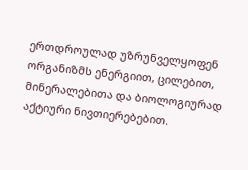ერთდროულად უზრუნველყოფენ ორგანიზმს ენერგიით, ცილებით, მინერალებითა და ბიოლოგიურად აქტიური ნივთიერებებით.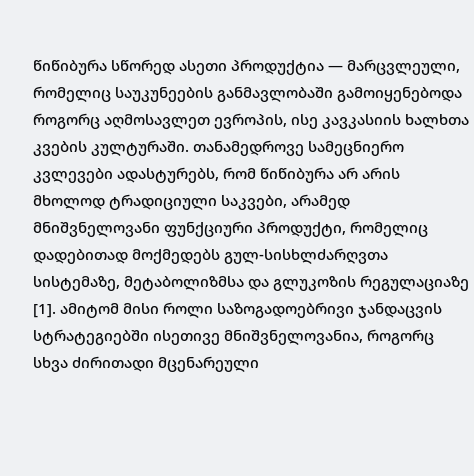წიწიბურა სწორედ ასეთი პროდუქტია — მარცვლეული, რომელიც საუკუნეების განმავლობაში გამოიყენებოდა როგორც აღმოსავლეთ ევროპის, ისე კავკასიის ხალხთა კვების კულტურაში. თანამედროვე სამეცნიერო კვლევები ადასტურებს, რომ წიწიბურა არ არის მხოლოდ ტრადიციული საკვები, არამედ მნიშვნელოვანი ფუნქციური პროდუქტი, რომელიც დადებითად მოქმედებს გულ-სისხლძარღვთა სისტემაზე, მეტაბოლიზმსა და გლუკოზის რეგულაციაზე [1]. ამიტომ მისი როლი საზოგადოებრივი ჯანდაცვის სტრატეგიებში ისეთივე მნიშვნელოვანია, როგორც სხვა ძირითადი მცენარეული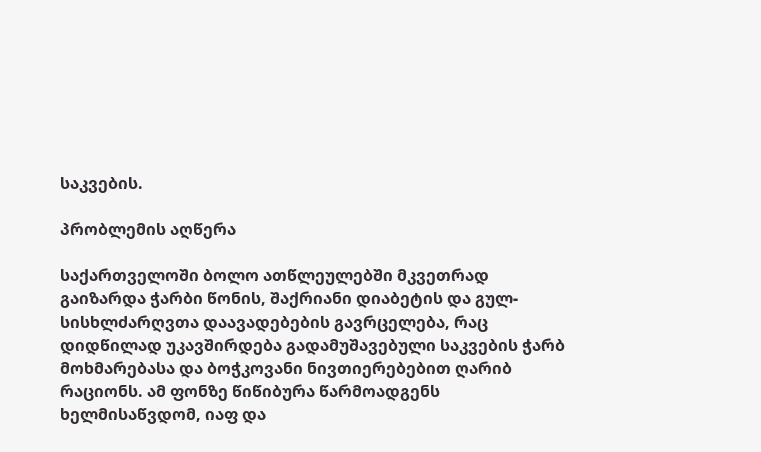საკვების.

პრობლემის აღწერა

საქართველოში ბოლო ათწლეულებში მკვეთრად გაიზარდა ჭარბი წონის, შაქრიანი დიაბეტის და გულ-სისხლძარღვთა დაავადებების გავრცელება, რაც დიდწილად უკავშირდება გადამუშავებული საკვების ჭარბ მოხმარებასა და ბოჭკოვანი ნივთიერებებით ღარიბ რაციონს. ამ ფონზე წიწიბურა წარმოადგენს ხელმისაწვდომ, იაფ და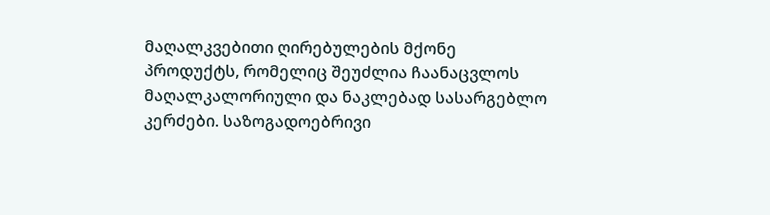მაღალკვებითი ღირებულების მქონე პროდუქტს, რომელიც შეუძლია ჩაანაცვლოს მაღალკალორიული და ნაკლებად სასარგებლო კერძები. საზოგადოებრივი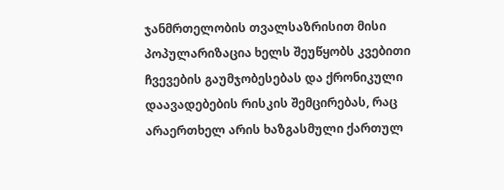ჯანმრთელობის თვალსაზრისით მისი პოპულარიზაცია ხელს შეუწყობს კვებითი ჩვევების გაუმჯობესებას და ქრონიკული დაავადებების რისკის შემცირებას, რაც არაერთხელ არის ხაზგასმული ქართულ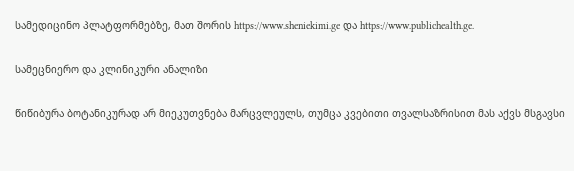სამედიცინო პლატფორმებზე, მათ შორის https://www.sheniekimi.ge და https://www.publichealth.ge.

სამეცნიერო და კლინიკური ანალიზი

წიწიბურა ბოტანიკურად არ მიეკუთვნება მარცვლეულს, თუმცა კვებითი თვალსაზრისით მას აქვს მსგავსი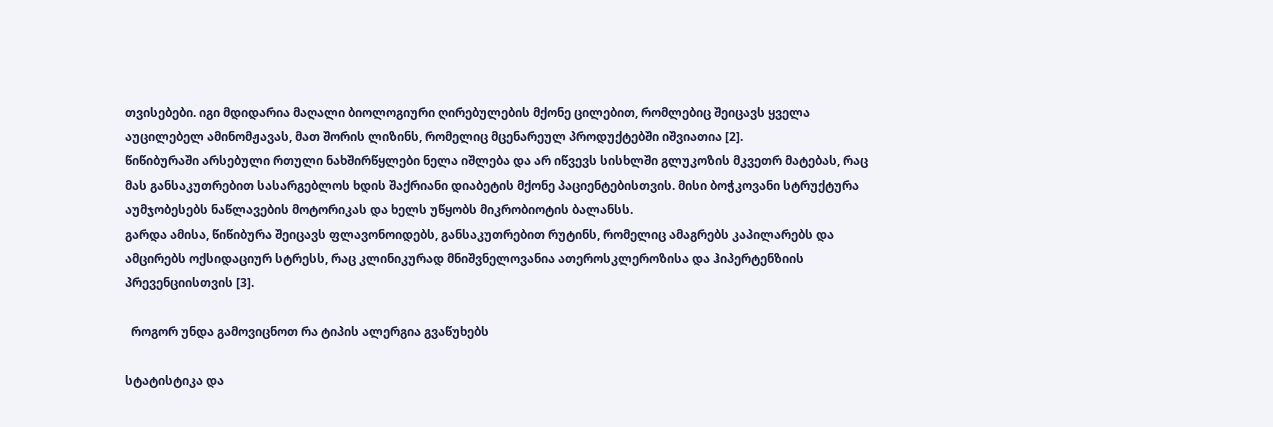თვისებები. იგი მდიდარია მაღალი ბიოლოგიური ღირებულების მქონე ცილებით, რომლებიც შეიცავს ყველა აუცილებელ ამინომჟავას, მათ შორის ლიზინს, რომელიც მცენარეულ პროდუქტებში იშვიათია [2].
წიწიბურაში არსებული რთული ნახშირწყლები ნელა იშლება და არ იწვევს სისხლში გლუკოზის მკვეთრ მატებას, რაც მას განსაკუთრებით სასარგებლოს ხდის შაქრიანი დიაბეტის მქონე პაციენტებისთვის. მისი ბოჭკოვანი სტრუქტურა აუმჯობესებს ნაწლავების მოტორიკას და ხელს უწყობს მიკრობიოტის ბალანსს.
გარდა ამისა, წიწიბურა შეიცავს ფლავონოიდებს, განსაკუთრებით რუტინს, რომელიც ამაგრებს კაპილარებს და ამცირებს ოქსიდაციურ სტრესს, რაც კლინიკურად მნიშვნელოვანია ათეროსკლეროზისა და ჰიპერტენზიის პრევენციისთვის [3].

  როგორ უნდა გამოვიცნოთ რა ტიპის ალერგია გვაწუხებს

სტატისტიკა და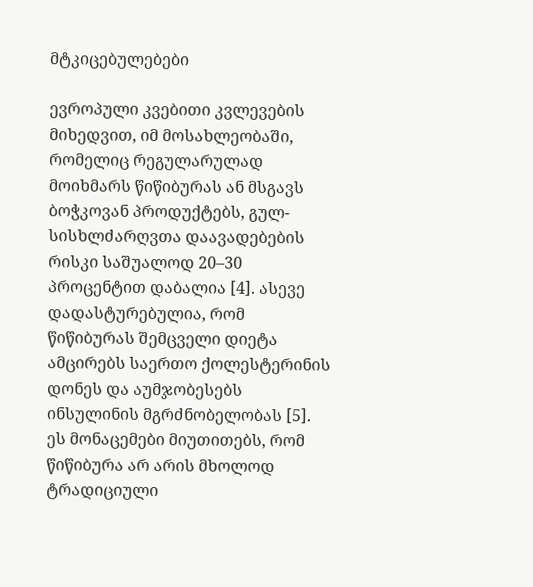მტკიცებულებები

ევროპული კვებითი კვლევების მიხედვით, იმ მოსახლეობაში, რომელიც რეგულარულად მოიხმარს წიწიბურას ან მსგავს ბოჭკოვან პროდუქტებს, გულ-სისხლძარღვთა დაავადებების რისკი საშუალოდ 20–30 პროცენტით დაბალია [4]. ასევე დადასტურებულია, რომ წიწიბურას შემცველი დიეტა ამცირებს საერთო ქოლესტერინის დონეს და აუმჯობესებს ინსულინის მგრძნობელობას [5]. ეს მონაცემები მიუთითებს, რომ წიწიბურა არ არის მხოლოდ ტრადიციული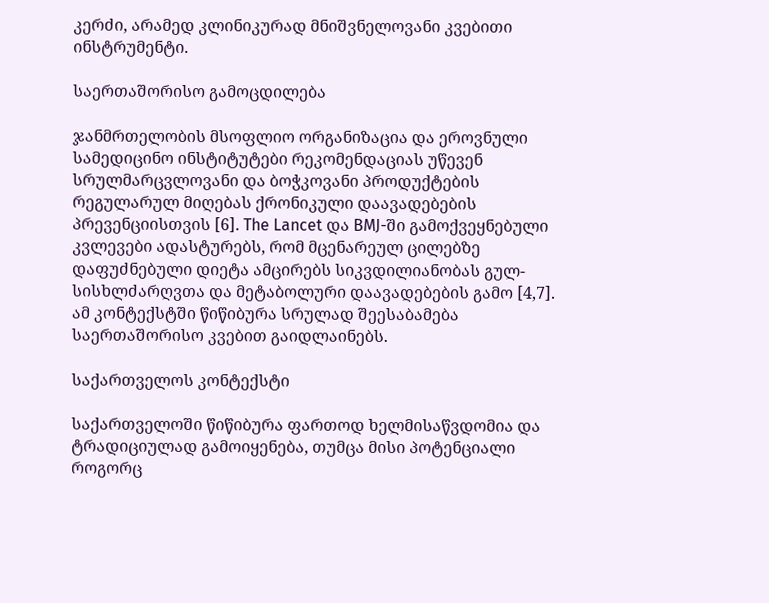კერძი, არამედ კლინიკურად მნიშვნელოვანი კვებითი ინსტრუმენტი.

საერთაშორისო გამოცდილება

ჯანმრთელობის მსოფლიო ორგანიზაცია და ეროვნული სამედიცინო ინსტიტუტები რეკომენდაციას უწევენ სრულმარცვლოვანი და ბოჭკოვანი პროდუქტების რეგულარულ მიღებას ქრონიკული დაავადებების პრევენციისთვის [6]. The Lancet და BMJ-ში გამოქვეყნებული კვლევები ადასტურებს, რომ მცენარეულ ცილებზე დაფუძნებული დიეტა ამცირებს სიკვდილიანობას გულ-სისხლძარღვთა და მეტაბოლური დაავადებების გამო [4,7]. ამ კონტექსტში წიწიბურა სრულად შეესაბამება საერთაშორისო კვებით გაიდლაინებს.

საქართველოს კონტექსტი

საქართველოში წიწიბურა ფართოდ ხელმისაწვდომია და ტრადიციულად გამოიყენება, თუმცა მისი პოტენციალი როგორც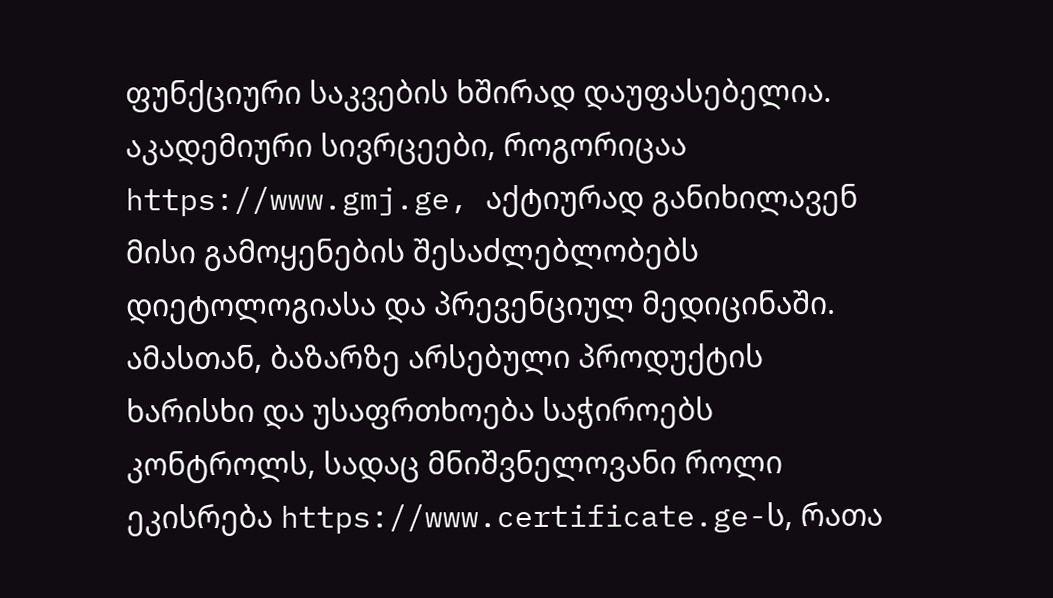ფუნქციური საკვების ხშირად დაუფასებელია. აკადემიური სივრცეები, როგორიცაა https://www.gmj.ge, აქტიურად განიხილავენ მისი გამოყენების შესაძლებლობებს დიეტოლოგიასა და პრევენციულ მედიცინაში. ამასთან, ბაზარზე არსებული პროდუქტის ხარისხი და უსაფრთხოება საჭიროებს კონტროლს, სადაც მნიშვნელოვანი როლი ეკისრება https://www.certificate.ge-ს, რათა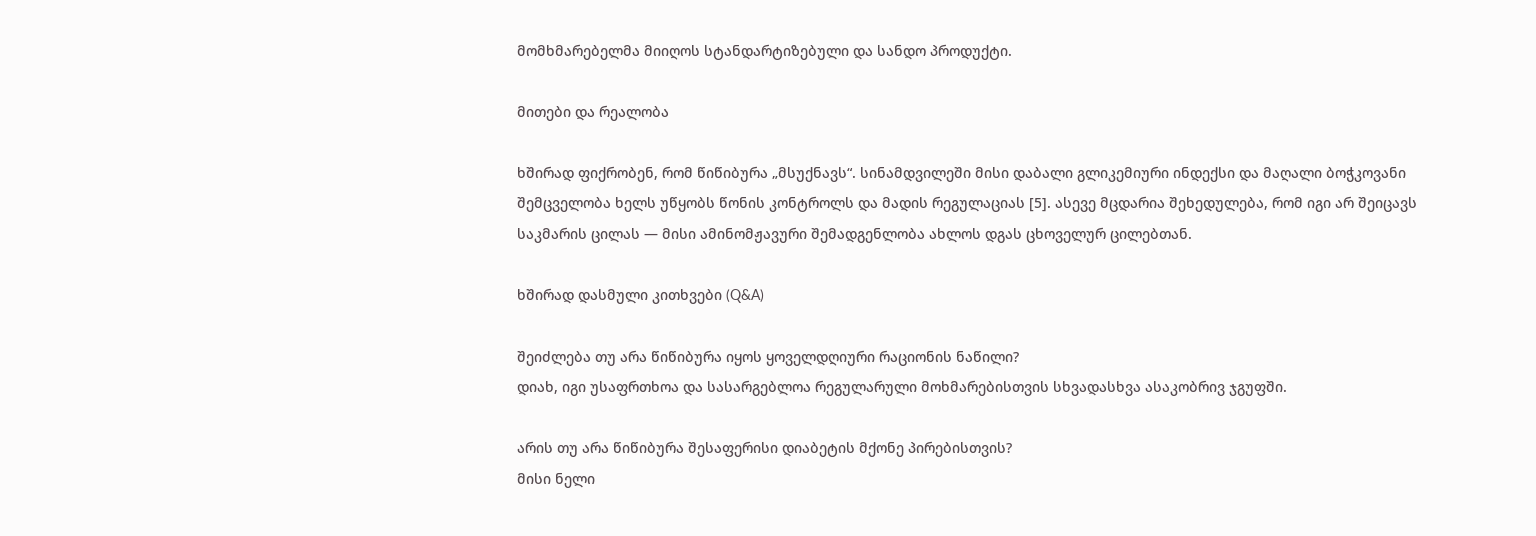მომხმარებელმა მიიღოს სტანდარტიზებული და სანდო პროდუქტი.

მითები და რეალობა

ხშირად ფიქრობენ, რომ წიწიბურა „მსუქნავს“. სინამდვილეში მისი დაბალი გლიკემიური ინდექსი და მაღალი ბოჭკოვანი შემცველობა ხელს უწყობს წონის კონტროლს და მადის რეგულაციას [5]. ასევე მცდარია შეხედულება, რომ იგი არ შეიცავს საკმარის ცილას — მისი ამინომჟავური შემადგენლობა ახლოს დგას ცხოველურ ცილებთან.

ხშირად დასმული კითხვები (Q&A)

შეიძლება თუ არა წიწიბურა იყოს ყოველდღიური რაციონის ნაწილი?
დიახ, იგი უსაფრთხოა და სასარგებლოა რეგულარული მოხმარებისთვის სხვადასხვა ასაკობრივ ჯგუფში.

არის თუ არა წიწიბურა შესაფერისი დიაბეტის მქონე პირებისთვის?
მისი ნელი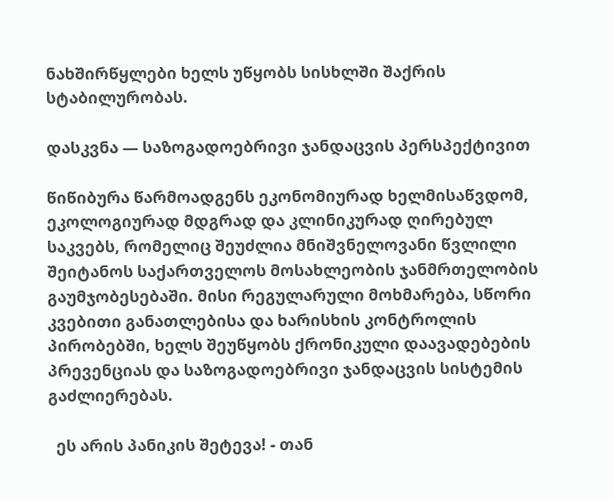ნახშირწყლები ხელს უწყობს სისხლში შაქრის სტაბილურობას.

დასკვნა — საზოგადოებრივი ჯანდაცვის პერსპექტივით

წიწიბურა წარმოადგენს ეკონომიურად ხელმისაწვდომ, ეკოლოგიურად მდგრად და კლინიკურად ღირებულ საკვებს, რომელიც შეუძლია მნიშვნელოვანი წვლილი შეიტანოს საქართველოს მოსახლეობის ჯანმრთელობის გაუმჯობესებაში. მისი რეგულარული მოხმარება, სწორი კვებითი განათლებისა და ხარისხის კონტროლის პირობებში, ხელს შეუწყობს ქრონიკული დაავადებების პრევენციას და საზოგადოებრივი ჯანდაცვის სისტემის გაძლიერებას.

  ეს არის პანიკის შეტევა! - თან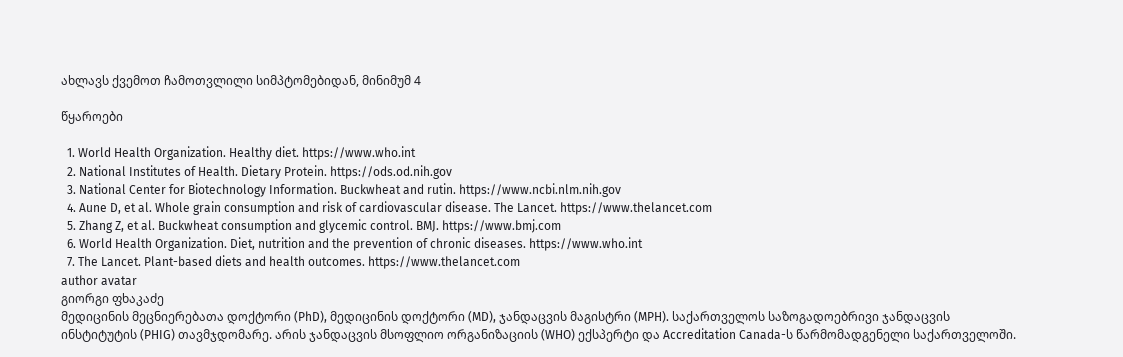ახლავს ქვემოთ ჩამოთვლილი სიმპტომებიდან, მინიმუმ 4

წყაროები

  1. World Health Organization. Healthy diet. https://www.who.int
  2. National Institutes of Health. Dietary Protein. https://ods.od.nih.gov
  3. National Center for Biotechnology Information. Buckwheat and rutin. https://www.ncbi.nlm.nih.gov
  4. Aune D, et al. Whole grain consumption and risk of cardiovascular disease. The Lancet. https://www.thelancet.com
  5. Zhang Z, et al. Buckwheat consumption and glycemic control. BMJ. https://www.bmj.com
  6. World Health Organization. Diet, nutrition and the prevention of chronic diseases. https://www.who.int
  7. The Lancet. Plant-based diets and health outcomes. https://www.thelancet.com
author avatar
გიორგი ფხაკაძე
მედიცინის მეცნიერებათა დოქტორი (PhD), მედიცინის დოქტორი (MD), ჯანდაცვის მაგისტრი (MPH). საქართველოს საზოგადოებრივი ჯანდაცვის ინსტიტუტის (PHIG) თავმჯდომარე. არის ჯანდაცვის მსოფლიო ორგანიზაციის (WHO) ექსპერტი და Accreditation Canada-ს წარმომადგენელი საქართველოში.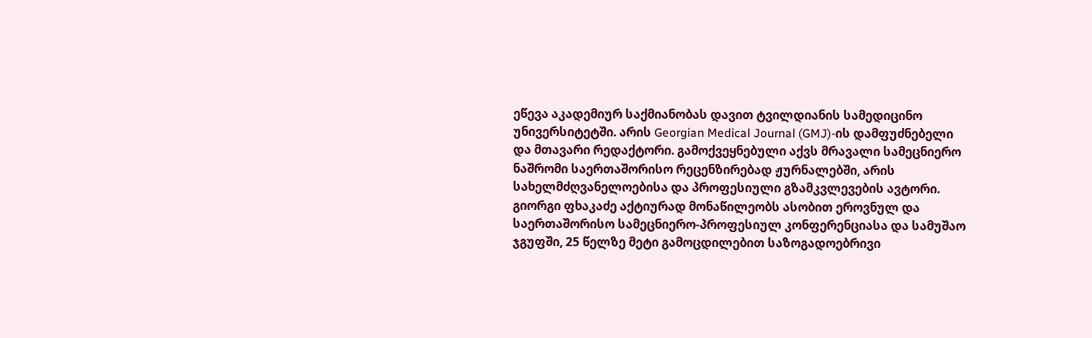ეწევა აკადემიურ საქმიანობას დავით ტვილდიანის სამედიცინო უნივერსიტეტში. არის Georgian Medical Journal (GMJ)-ის დამფუძნებელი და მთავარი რედაქტორი. გამოქვეყნებული აქვს მრავალი სამეცნიერო ნაშრომი საერთაშორისო რეცენზირებად ჟურნალებში, არის სახელმძღვანელოებისა და პროფესიული გზამკვლევების ავტორი. გიორგი ფხაკაძე აქტიურად მონაწილეობს ასობით ეროვნულ და საერთაშორისო სამეცნიერო-პროფესიულ კონფერენციასა და სამუშაო ჯგუფში, 25 წელზე მეტი გამოცდილებით საზოგადოებრივი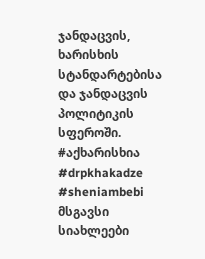ჯანდაცვის, ხარისხის სტანდარტებისა და ჯანდაცვის პოლიტიკის სფეროში. #აქხარისხია #drpkhakadze #sheniambebi
მსგავსი სიახლეები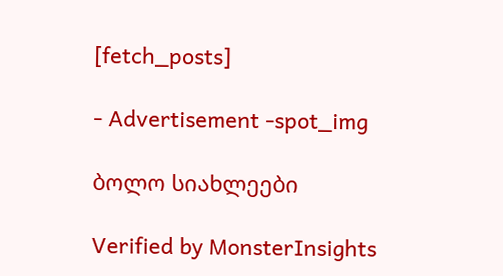[fetch_posts]

- Advertisement -spot_img

ბოლო სიახლეები

Verified by MonsterInsights